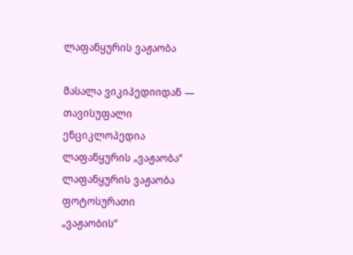ლაფანყურის ვაჟაობა

მასალა ვიკიპედიიდან — თავისუფალი ენციკლოპედია
ლაფანყურის „ვაჟაობა“
ლაფანყურის ვაჟაობა ფოტოსურათი
„ვაჟაობის“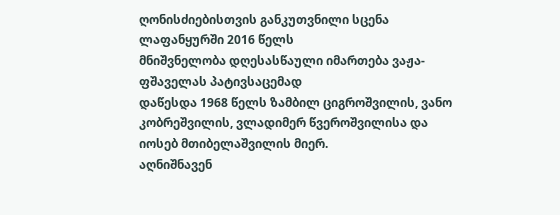ღონისძიებისთვის განკუთვნილი სცენა ლაფანყურში 2016 წელს
მნიშვნელობა დღესასწაული იმართება ვაჟა-ფშაველას პატივსაცემად
დაწესდა 1968 წელს ზამბილ ციგროშვილის, ვანო კობრეშვილის, ვლადიმერ წვეროშვილისა და იოსებ მთიბელაშვილის მიერ.
აღნიშნავენ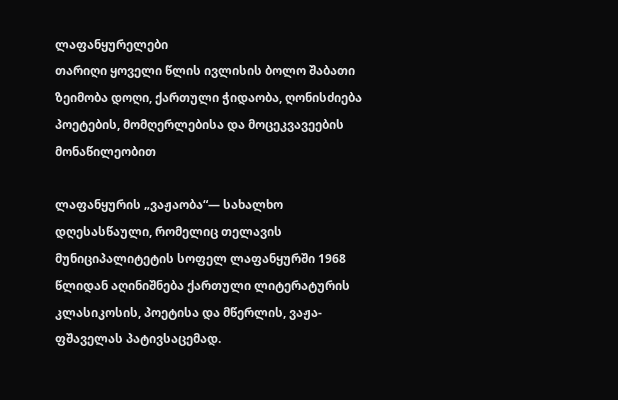ლაფანყურელები
თარიღი ყოველი წლის ივლისის ბოლო შაბათი
ზეიმობა დოღი, ქართული ჭიდაობა, ღონისძიება პოეტების, მომღერლებისა და მოცეკვავეების მონაწილეობით

ლაფანყურის „ვაჟაობა“— სახალხო დღესასწაული, რომელიც თელავის მუნიციპალიტეტის სოფელ ლაფანყურში 1968 წლიდან აღინიშნება ქართული ლიტერატურის კლასიკოსის, პოეტისა და მწერლის, ვაჟა-ფშაველას პატივსაცემად.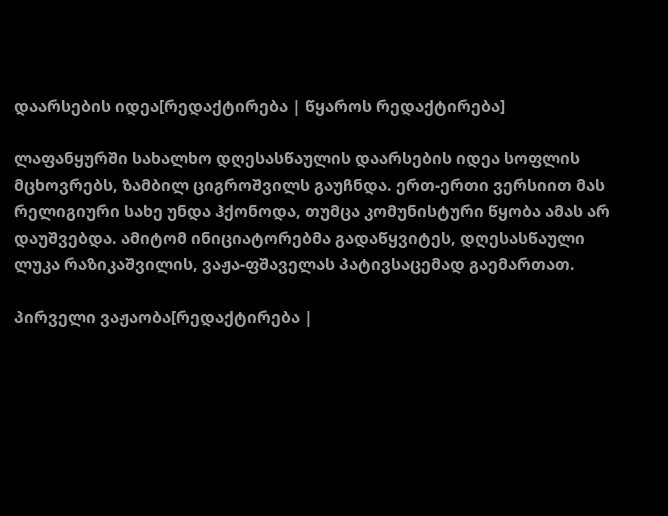დაარსების იდეა[რედაქტირება | წყაროს რედაქტირება]

ლაფანყურში სახალხო დღესასწაულის დაარსების იდეა სოფლის მცხოვრებს, ზამბილ ციგროშვილს გაუჩნდა. ერთ-ერთი ვერსიით მას რელიგიური სახე უნდა ჰქონოდა, თუმცა კომუნისტური წყობა ამას არ დაუშვებდა. ამიტომ ინიციატორებმა გადაწყვიტეს, დღესასწაული ლუკა რაზიკაშვილის, ვაჟა-ფშაველას პატივსაცემად გაემართათ.

პირველი ვაჟაობა[რედაქტირება |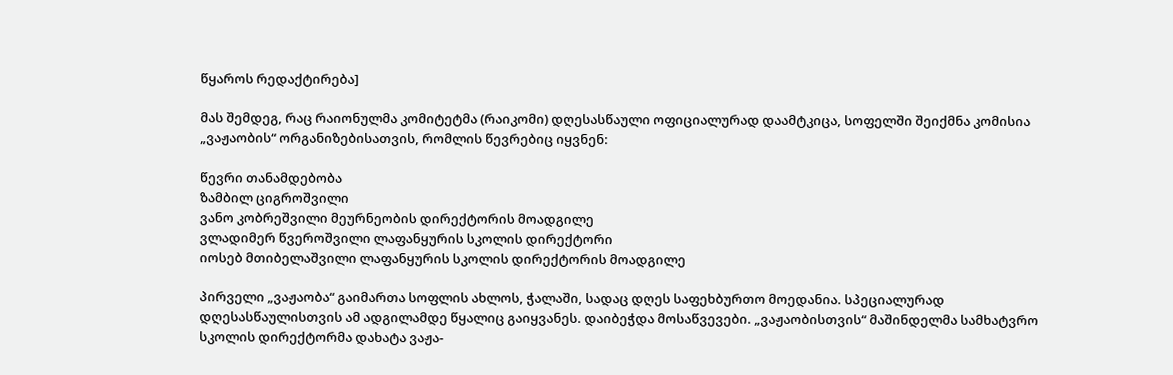წყაროს რედაქტირება]

მას შემდეგ, რაც რაიონულმა კომიტეტმა (რაიკომი) დღესასწაული ოფიციალურად დაამტკიცა, სოფელში შეიქმნა კომისია „ვაჟაობის“ ორგანიზებისათვის, რომლის წევრებიც იყვნენ:

წევრი თანამდებობა
ზამბილ ციგროშვილი
ვანო კობრეშვილი მეურნეობის დირექტორის მოადგილე
ვლადიმერ წვეროშვილი ლაფანყურის სკოლის დირექტორი
იოსებ მთიბელაშვილი ლაფანყურის სკოლის დირექტორის მოადგილე

პირველი „ვაჟაობა“ გაიმართა სოფლის ახლოს, ჭალაში, სადაც დღეს საფეხბურთო მოედანია. სპეციალურად დღესასწაულისთვის ამ ადგილამდე წყალიც გაიყვანეს. დაიბეჭდა მოსაწვევები. „ვაჟაობისთვის“ მაშინდელმა სამხატვრო სკოლის დირექტორმა დახატა ვაჟა-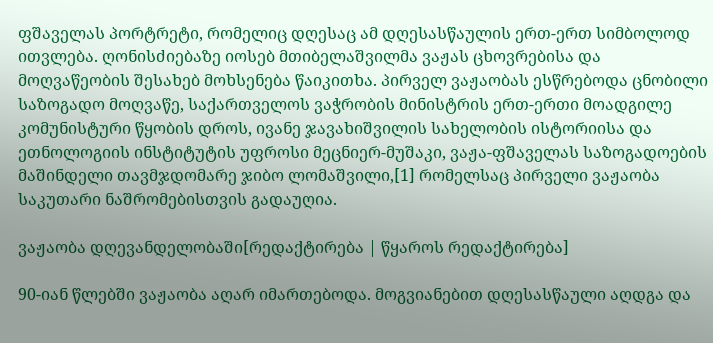ფშაველას პორტრეტი, რომელიც დღესაც ამ დღესასწაულის ერთ-ერთ სიმბოლოდ ითვლება. ღონისძიებაზე იოსებ მთიბელაშვილმა ვაჟას ცხოვრებისა და მოღვაწეობის შესახებ მოხსენება წაიკითხა. პირველ ვაჟაობას ესწრებოდა ცნობილი საზოგადო მოღვაწე, საქართველოს ვაჭრობის მინისტრის ერთ-ერთი მოადგილე კომუნისტური წყობის დროს, ივანე ჯავახიშვილის სახელობის ისტორიისა და ეთნოლოგიის ინსტიტუტის უფროსი მეცნიერ-მუშაკი, ვაჟა-ფშაველას საზოგადოების მაშინდელი თავმჯდომარე ჯიბო ლომაშვილი,[1] რომელსაც პირველი ვაჟაობა საკუთარი ნაშრომებისთვის გადაუღია.

ვაჟაობა დღევანდელობაში[რედაქტირება | წყაროს რედაქტირება]

90-იან წლებში ვაჟაობა აღარ იმართებოდა. მოგვიანებით დღესასწაული აღდგა და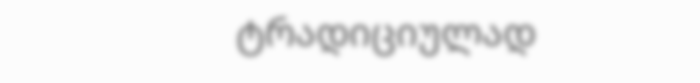ტრადიციულად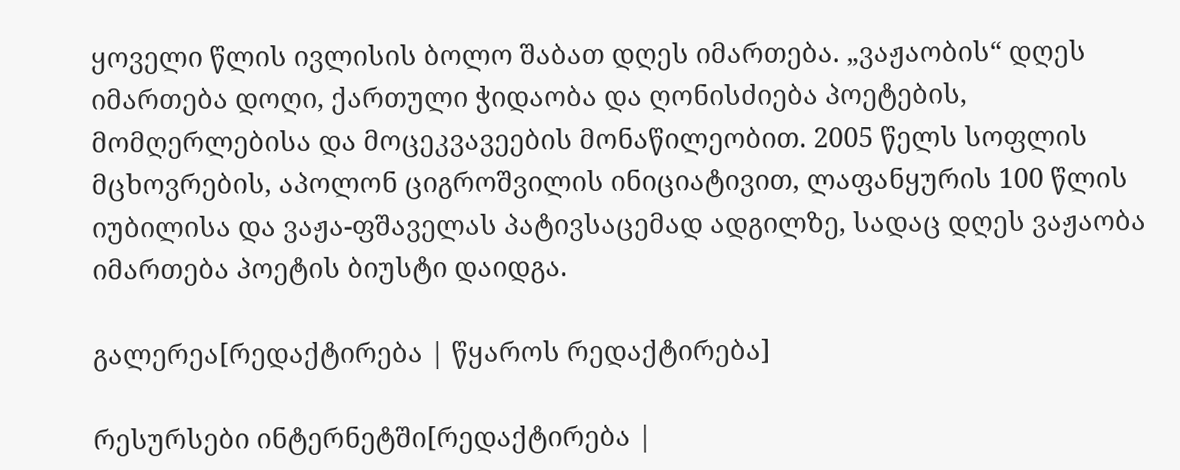ყოველი წლის ივლისის ბოლო შაბათ დღეს იმართება. „ვაჟაობის“ დღეს იმართება დოღი, ქართული ჭიდაობა და ღონისძიება პოეტების, მომღერლებისა და მოცეკვავეების მონაწილეობით. 2005 წელს სოფლის მცხოვრების, აპოლონ ციგროშვილის ინიციატივით, ლაფანყურის 100 წლის იუბილისა და ვაჟა-ფშაველას პატივსაცემად ადგილზე, სადაც დღეს ვაჟაობა იმართება პოეტის ბიუსტი დაიდგა.

გალერეა[რედაქტირება | წყაროს რედაქტირება]

რესურსები ინტერნეტში[რედაქტირება |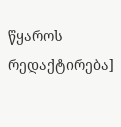წყაროს რედაქტირება]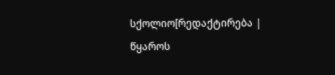სქოლიო[რედაქტირება | წყაროს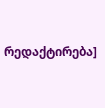რედაქტირება]